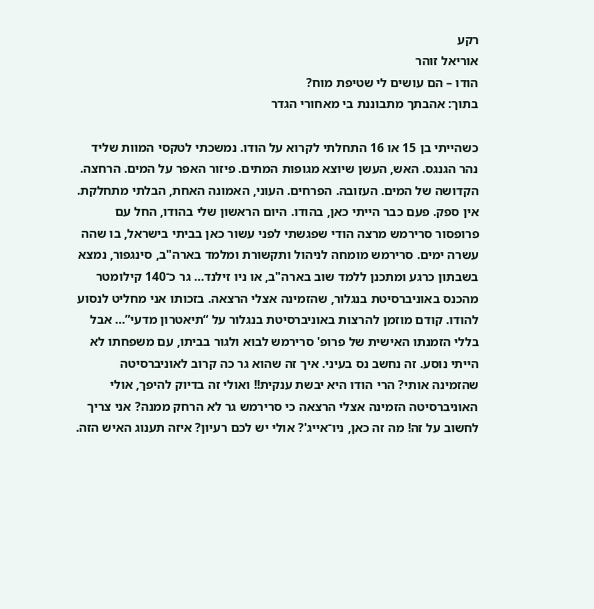רקע
אוריאל זוהר
הודו – הם עושים לי שטיפת מוח?
בתוך: אהבתך מתבוננת בי מאחורי הגדר

כשהייתי בן 15 או 16 התחלתי לקרוא על הודו. נמשכתי לטקסי המוות שליד נהר הגנגס. האש, העשן שיוצא מגופות המתים. פיזור האפר על המים. הרחצה. הקדושה של המים. העזובה. הפרחים. העוני, האמונה האחת, הבלתי מתחלקת. אין ספק. פעם כבר הייתי כאן, בהודו. היום הראשון שלי בהודו, החל עם פרופסור סרירמש מרצה הודי שפגשתי לפני עשור כאן בביתי בישראל, בו שהה עשרה ימים. סרירמש מומחה לניהול ותקשורת ומלמד בארה"ב, סינגפור, נמצא בשבתון כרגע ומתכנן ללמד שוב בארה"ב, או ניו זילנד… גר כ־140 קילומטר מהכנס באוניברסיטת בנגלור, שהזמינה אצלי הרצאה. בזכותו אני מחליט לנסוע להודו. קודם מוזמן להרצות באוניברסיטת בנגלור על “תיאטרון מדעי”… אבל בללי הזמנתו האישית של פרופ' סרירמש לבוא ולגור בביתו, עם משפחתו לא הייתי נוסע. זה נחשב נס בעיני. איך זה שהוא גר כה קרוב לאוניברסיטה שהזמינה אותי? הרי הודו היא יבשת ענקית!! ואולי זה בדיוק להיפך, אולי האוניברסיטה הזמינה אצלי הרצאה כי סרירמש גר לא הרחק ממנה? אני צריך לחשוב על זה! מה זה כאן, ניו־אייג'? אולי יש לכם רעיון? איזה תענוג האיש הזה.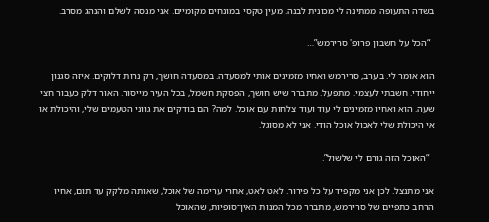בשדה התעופה ממתינה לי מכונית לבנה. מעין טקסי במונחים מקומיים. אני מנסה לשלם והנהג מסרב.

  “הכל על חשבון פרופ' סרירמש”…

הוא אומר לי. בערב, סרירמש ואחיו מזמינים אותי למסעדה. במסעדה חושך, רק נרות דלוקים. איזה סגנון ייחודי. חשבתי לעצמי. מתפעל. מתברר שיש חושך, הפסקת חשמל, בכל העיר מייסור. האור דלק כעבור חצי שעה. הוא ואחיו מזמינים לי עוד ועוד צלחות עם אוכל. למה? הם בודקים את גווני הטעמים שלי, והיכולת או אי היכולת שלי לאכול אוכל הודי. אני לא מסוגל.

  “האוכל הזה גורם לי שלשול”.

אני מתנצל. לכן אני מקפיד על כל פירור. לאט לאט, אחרי ערימה של אוכל, שאותה מלקק עד תום, אחיו הרחב כתפיים של סרירמש, מתברר מכל המנות האין־סופיות, שהאוכל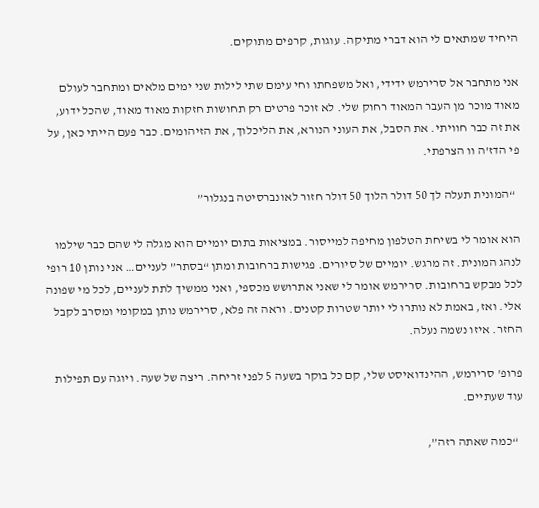היחיד שמתאים לי הוא דברי מתיקה. עוגות, קרפים מתוקים.

אני מתחבר אל סרירמש ידידי, ואל משפחתו וחי עימם שתי לילות שני ימים מלאים ומתחבר לעולם מאוד מוכר מן העבר המאוד רחוק שלי. לא זוכר פרטים רק תחושות חזקות מאוד מאוד, שהכל ידוע, את זה כבר חוויתי. את הסבל, את העוני הנורא, את הליכלוך, את הזיהומים. כבר פעם הייתי כאן, על פי הדז’ה וו הצרפתי.

  “המונית תעלה לך 50 דולר הלוך 50 דולר חזור לאונברסיטה בנגלור”

הוא אומר לי בשיחת הטלפון מחיפה למייסור. במציאות בתום יומיים הוא מגלה לי שהם כבר שילמו לנהג המונית. זה מרגש. יומיים של סיורים. פגישות ברחובות ומתן “בסתר” לעניים… אני נותן 10 רופי לכל מבקש ברחובות. סרירמש אומר לי שאני אתרושש מכספי, ואני ממשיך לתת לעניים, לכל מי שפונה אלי. ואז, באמת לא נותרו לי יותר שטרות קטנים. וראה זה פלא, סרירמש נותן במקומי ומסרב לקבל החזר. איזו נשמה נעלה.

פרופ' סרירמש, ההינדואיסט שלי, קם כל בוקר בשעה 5 לפני זריחה. ריצה של שעה. ויוגה עם תפילות עוד שעתיים.

  “כמה שאתה רזה”,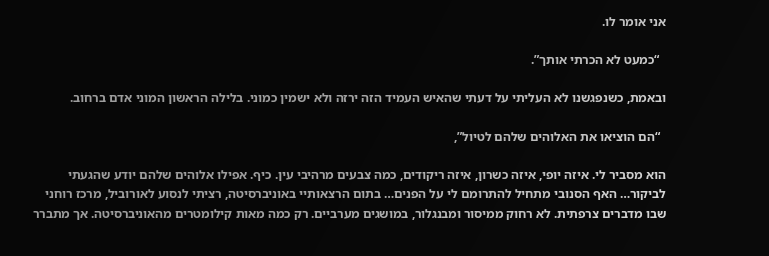אני אומר לו.

  “כמעט לא הכרתי אותך”.

ובאמת, כשנפגשנו לא העליתי על דעתי שהאיש העמיד הזה ירזה ולא ישמין כמוני. בלילה הראשון המוני אדם ברחוב.

  “הם הוציאו את האלוהים שלהם לטיול”,

הוא מסביר לי. איזה יופי, איזה כשרון, איזה ריקודים, כמה צבעים מרהיבי עין. כיף. אפילו אלוהים שלהם יודע שהגעתי לביקור… האף הסנובי מתחיל להתרומם לי על הפנים… בתום הרצאותיי באוניברסיטה, רציתי לנסוע לאורוביל, מרכז רוחני שבו מדברים צרפתית. לא רחוק ממיסור ומבנגלור, במושגים מערביים. רק כמה מאות קילומטרים מהאוניברסיטה. אך מתברר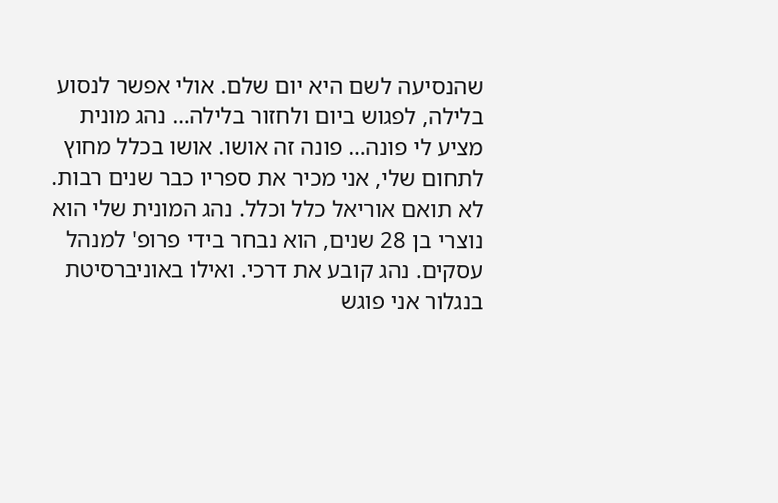שהנסיעה לשם היא יום שלם. אולי אפשר לנסוע בלילה, לפגוש ביום ולחזור בלילה… נהג מונית מציע לי פונה… פונה זה אושו. אושו בכלל מחוץ לתחום שלי, אני מכיר את ספריו כבר שנים רבות. לא תואם אוריאל כלל וכלל. נהג המונית שלי הוא נוצרי בן 28 שנים, הוא נבחר בידי פרופ' למנהל עסקים. נהג קובע את דרכי. ואילו באוניברסיטת בנגלור אני פוגש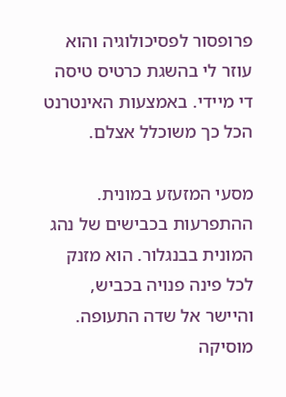פרופסור לפסיכולוגיה והוא עוזר לי בהשגת כרטיס טיסה די מיידי. באמצעות האינטרנט הכל כך משוכלל אצלם.

מסעי המזעזע במונית. ההתפרעות בכבישים של נהג המונית בבנגלור. הוא מזנק לכל פינה פנויה בכביש, והיישר אל שדה התעופה. מוסיקה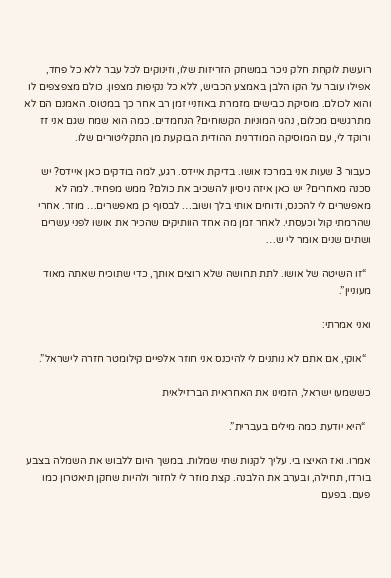רועשת לוקחת חלק ניכר במשחק הזריזות שלו, וזינוקים לכל עבר ללא כל פחד, אפילו עובר על הקו הלבן באמצע הכביש, ללא כל נקיפות מצפון. כולם מצפצפים לו והוא לכולם. מוסיקת כבישים מזמרת באוזניי זמן רב אחר כך במטוס. האמנם הם לא מתרגשים מכלום, נהגי המוניות הקשוחים? הנחמדים. כמה הוא שמח שגם אני זז ורוקד לי, עם המוסיקה המודרנית ההודית הבוקעת מן התקליטורים שלו.

כעבור 3 שעות אני במרכז אושו. בדיקת איידס. רגע, למה בודקים כאן איידס? יש סכנה מאחרים? יש כאן איזה ניסיון להשכיב את כולם? ממש מפחיד. למה לא מאפשרים לי להכנס, ודוחים אותי בלך ושוב… לבסוף כן מאפשרים… מוזר. אחרי שהרמתי קול וכעסתי. לאחר זמן מה אחד הוותיקים שהכיר את אושו לפני עשרים ושתים שנים אומר לי ש…

  “זו השיטה של אושו. לתת תחושה שלא רוצים אותך, כדי שתוכיח שאתה מאוד מעוניין”.

ואני אמרתי:

  “אוקי, אם אתם לא נותנים לי להיכנס אני חוזר אלפיים קילומטר חזרה לישראל”.

כששמעו ישראל, הזמינו את האחראית הברזילאית

  “היא יודעת כמה מילים בעברית”.

אמרו. ואז האיצו בי. עליך לקנות שתי שמלות. במשך היום ללבוש את השמלה בצבע בורדו, תחילה, ובערב את הלבנה. קצת מוזר לי לחזור ולהיות שחקן תיאטרון כמו פעם. בפעם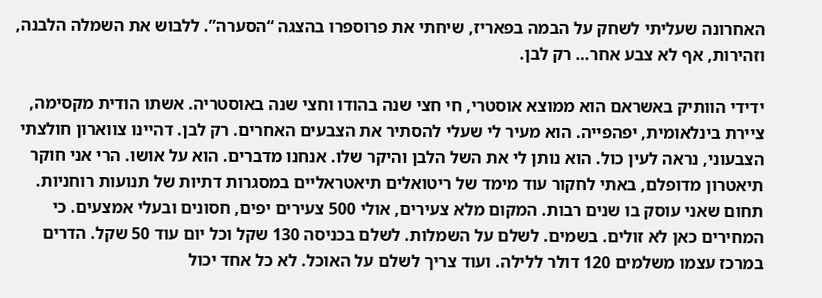האחרונה שעליתי לשחק על הבמה בפאריז, שיחתי את פרוספרו בהצגה “הסערה”. ללבוש את השמלה הלבנה, וזהירות, אף לא צבע אחר… רק לבן.

ידידי הוותיק באשראם הוא ממוצא אוסטרי, חי חצי שנה בהודו וחצי שנה באוסטריה. אשתו הודית מקסימה, ציירת בינלאומית, יפהפייה. הוא מעיר לי שעלי להסתיר את הצבעים האחרים. רק לבן. דהיינו צווארון חולצתי הצבעוני, נראה לעין כול. הוא נותן לי את השל הלבן והיקר שלו. אנחנו מדברים. הוא על אושו. הרי אני חוקר תיאטרון מדופלם, באתי לחקור עוד מימד של ריטואלים תיאטראליים במסגרות דתיות של תנועות רוחניות. תחום שאני עוסק בו שנים רבות. המקום מלא צעירים, אולי 500 צעירים יפים, חסונים ובעלי אמצעים. כי המחירים כאן לא זולים. בשמים. לשלם על השמלות. לשלם בכניסה 130 שקל וכל יום עוד 50 שקל. הדרים במרכז עצמו משלמים 120 דולר ללילה. ועוד צריך לשלם על האוכל. לא כל אחד יכול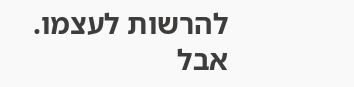להרשות לעצמו. אבל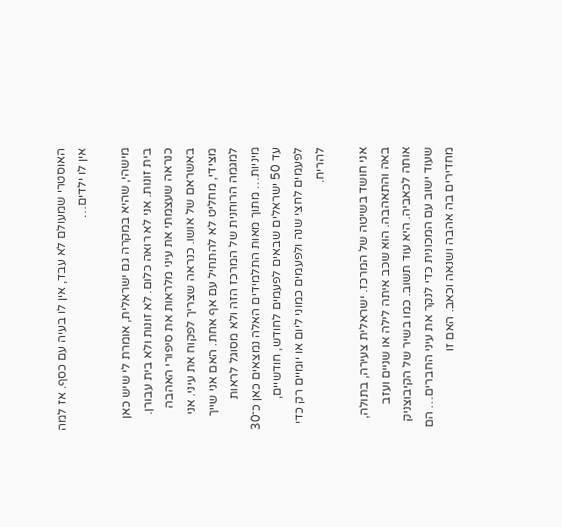האוסטרי שמעולם לא עבד, אין לו בעיה עם כסף. אז למה אין לו ילדים…

מישהי, שהיא במקרה גם ישראלית, אומרת לי שיש כאן בית זונות. אני לא רואה כלום. לא זונות ולא בית עבורן. כנראה שעצמתי את עיני מלראות את סיפורי האהבה באשראם של אושו. כנראה שצריך לפקוח את עיני. אני מצידי, מחליט לא להתחיל עם אף אחת. האם אני שייך למגמה הרוחנית של המרכז הזה ולא מסוגל לראות מיניות… מתוך מאות התלמידים האלה נמצאים כאן כ־30 עד 50 ישראלים שבאים לפעמים לחודש, חודשיים, לפעמים לחצי שנה ולפעמים כמוני ליום או יומיים רק כדי להריח.

אני חושד בשיטה של המרכז. ישראלית צעירה, בתולה, באה והתאהבה. הוא שכב איתה לילה או שניים ועזב אותה לכאביה. היא עוד תשוב. כמו בשיר של הקיבוצניק שעוד ישוב עם המכונית כדי לנקר את עיני החברים… הם מחדירים בה אהבה ושנאה וכאב. האם זו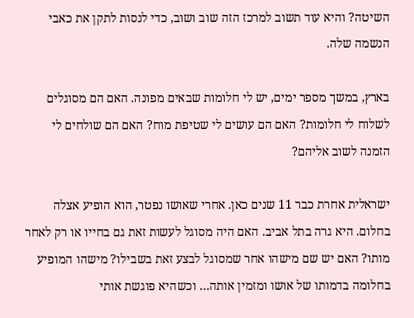השיטה? והיא עוד תשוב למרכז הזה שוב ושוב, כדי לנסות לתקן את כאבי הנשמה שלה.

בארץ, במשך מספר ימים, יש לי חלומות שבאים מפונה. האם הם מסוגלים לשלוח לי חלומות? האם הם עושים לי שטיפת מוח? האם הם שולחים לי הזמנה לשוב אליהם?

ישראלית אחרת כבר 11 שנים כאן. אחרי שאושו נפטר, הוא הופיע אצלה בחלום. היא גרה בתל אביב. האם היה מסוגל לעשות זאת גם בחייו או רק לאחר מותו? האם יש שם מישהו אחר שמסוגל לבצע זאת בשבילו? מישהו המופיע בחלומה בדמותו של אושו ומזמין אותה… וכשהיא פוגשת אותי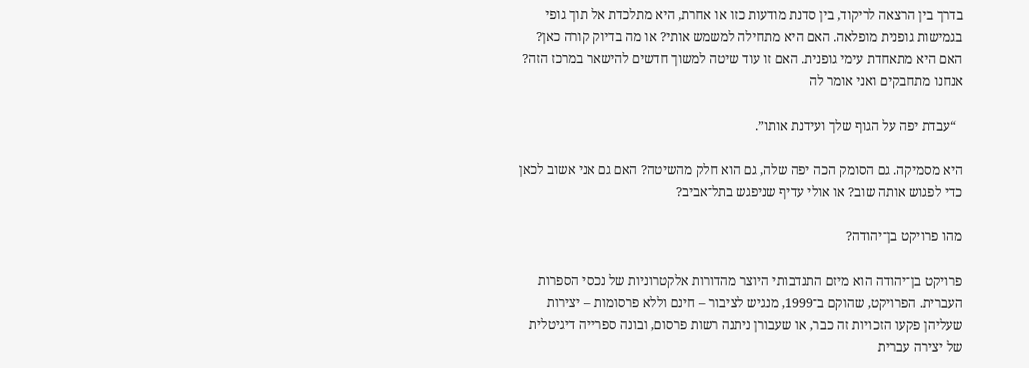בדרך בין הרצאה לריקוד, בין סדנת מודעות כזו או אחרת, היא מתלכדת אל תוך גופי בגמישות גופנית מופלאה. האם היא מתחילה למשמש אותי? או מה בדיוק קורה כאן? האם היא מתאחדת עימי גופנית. האם זו עוד שיטה למשוך חדשים להישאר במרכז הזה? אנחנו מתחבקים ואני אומר לה

  “עבדת יפה על הגוף שלך ועידנת אותו”.

היא מסמיקה. גם הסומק הכה יפה שלה, גם הוא חלק מהשיטה? האם גם אני אשוב לכאן כדי לפגוש אותה שוב? או אולי עדיף שניפגש בתל־אביב?

מהו פרויקט בן־יהודה?

פרויקט בן־יהודה הוא מיזם התנדבותי היוצר מהדורות אלקטרוניות של נכסי הספרות העברית. הפרויקט, שהוקם ב־1999, מנגיש לציבור – חינם וללא פרסומות – יצירות שעליהן פקעו הזכויות זה כבר, או שעבורן ניתנה רשות פרסום, ובונה ספרייה דיגיטלית של יצירה עברית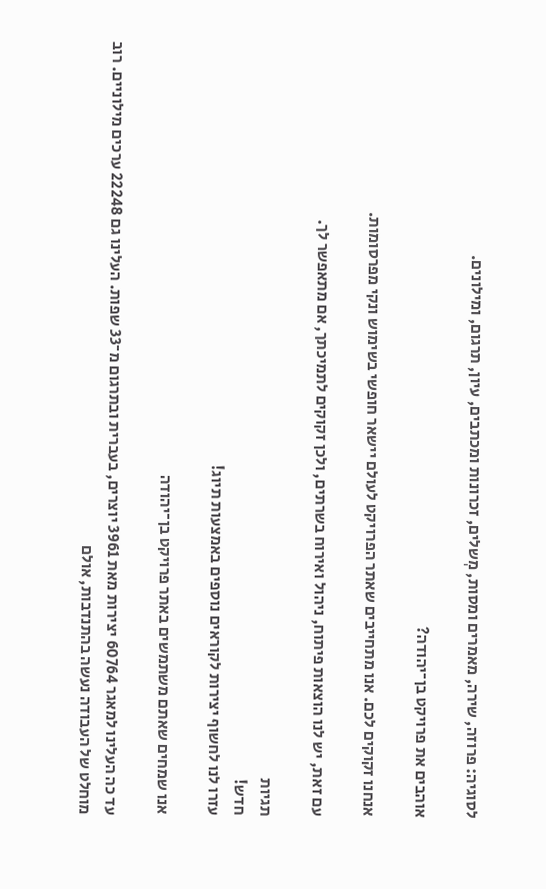לסוגיה: פרוזה, שירה, מאמרים ומסות, מְשלים, זכרונות ומכתבים, עיון, תרגום, ומילונים.

אוהבים את פרויקט בן־יהודה?

אנחנו זקוקים לכם. אנו מתחייבים שאתר הפרויקט לעולם יישאר חופשי בשימוש ונקי מפרסומות.

עם זאת, יש לנו הוצאות פיתוח, ניהול ואירוח בשרתים, ולכן זקוקים לתמיכתך, אם מתאפשר לך.

תגיות
חדש!
עזרו לנו לחשוף יצירות לקוראים נוספים באמצעות תיוג!

אנו שמחים שאתם משתמשים באתר פרויקט בן־יהודה

עד כה העלינו למאגר 60764 יצירות מאת 3961 יוצרים, בעברית ובתרגום מ־33 שפות. העלינו גם 22248 ערכים מילוניים. רוב מוחלט של העבודה נעשה בהתנדבות, אולם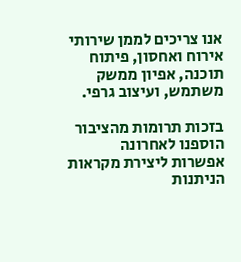אנו צריכים לממן שירותי אירוח ואחסון, פיתוח תוכנה, אפיון ממשק משתמש, ועיצוב גרפי.

בזכות תרומות מהציבור הוספנו לאחרונה אפשרות ליצירת מקראות הניתנות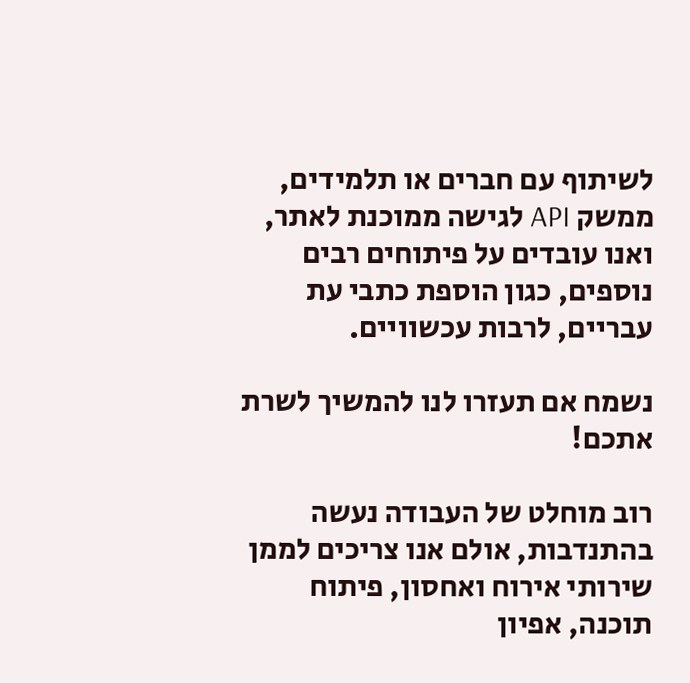לשיתוף עם חברים או תלמידים, ממשק API לגישה ממוכנת לאתר, ואנו עובדים על פיתוחים רבים נוספים, כגון הוספת כתבי עת עבריים, לרבות עכשוויים.

נשמח אם תעזרו לנו להמשיך לשרת אתכם!

רוב מוחלט של העבודה נעשה בהתנדבות, אולם אנו צריכים לממן שירותי אירוח ואחסון, פיתוח תוכנה, אפיון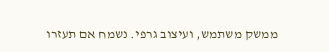ממשק משתמש, ועיצוב גרפי. נשמח אם תעזרו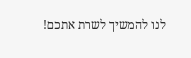לנו להמשיך לשרת אתכם!